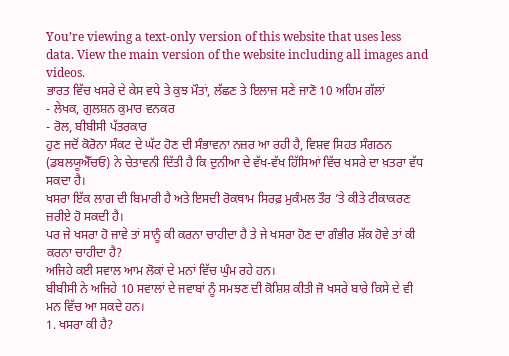You’re viewing a text-only version of this website that uses less data. View the main version of the website including all images and videos.
ਭਾਰਤ ਵਿੱਚ ਖਸਰੇ ਦੇ ਕੇਸ ਵਧੇ ਤੇ ਕੁਝ ਮੌਤਾਂ, ਲੱਛਣ ਤੇ ਇਲਾਜ ਸਣੇ ਜਾਣੋ 10 ਅਹਿਮ ਗੱਲਾਂ
- ਲੇਖਕ, ਗੁਲਸ਼ਨ ਕੁਮਾਰ ਵਨਕਰ
- ਰੋਲ, ਬੀਬੀਸੀ ਪੱਤਰਕਾਰ
ਹੁਣ ਜਦੋਂ ਕੋਰੋਨਾ ਸੰਕਟ ਦੇ ਘੱਟ ਹੋਣ ਦੀ ਸੰਭਾਵਨਾ ਨਜ਼ਰ ਆ ਰਹੀ ਹੈ, ਵਿਸ਼ਵ ਸਿਹਤ ਸੰਗਠਨ (ਡਬਲਯੂਐੱਚਓ) ਨੇ ਚੇਤਾਵਨੀ ਦਿੱਤੀ ਹੈ ਕਿ ਦੁਨੀਆ ਦੇ ਵੱਖ-ਵੱਖ ਹਿੱਸਿਆਂ ਵਿੱਚ ਖਸਰੇ ਦਾ ਖ਼ਤਰਾ ਵੱਧ ਸਕਦਾ ਹੈ।
ਖਸਰਾ ਇੱਕ ਲਾਗ ਦੀ ਬਿਮਾਰੀ ਹੈ ਅਤੇ ਇਸਦੀ ਰੋਕਥਾਮ ਸਿਰਫ਼ ਮੁਕੰਮਲ ਤੌਰ ’ਤੇ ਕੀਤੇ ਟੀਕਾਕਰਣ ਜ਼ਰੀਏ ਹੋ ਸਕਦੀ ਹੈ।
ਪਰ ਜੇ ਖਸਰਾ ਹੋ ਜਾਵੇ ਤਾਂ ਸਾਨੂੰ ਕੀ ਕਰਨਾ ਚਾਹੀਦਾ ਹੈ ਤੇ ਜੇ ਖਸਰਾ ਹੋਣ ਦਾ ਗੰਭੀਰ ਸ਼ੱਕ ਹੋਵੇ ਤਾਂ ਕੀ ਕਰਨਾ ਚਾਹੀਦਾ ਹੈ?
ਅਜਿਹੇ ਕਈ ਸਵਾਲ ਆਮ ਲੋਕਾਂ ਦੇ ਮਨਾਂ ਵਿੱਚ ਘੁੰਮ ਰਹੇ ਹਨ।
ਬੀਬੀਸੀ ਨੇ ਅਜਿਹੇ 10 ਸਵਾਲਾਂ ਦੇ ਜਵਾਬਾਂ ਨੂੰ ਸਮਝਣ ਦੀ ਕੋਸ਼ਿਸ਼ ਕੀਤੀ ਜੋ ਖਸਰੇ ਬਾਰੇ ਕਿਸੇ ਦੇ ਵੀ ਮਨ ਵਿੱਚ ਆ ਸਕਦੇ ਹਨ।
1. ਖਸਰਾ ਕੀ ਹੈ?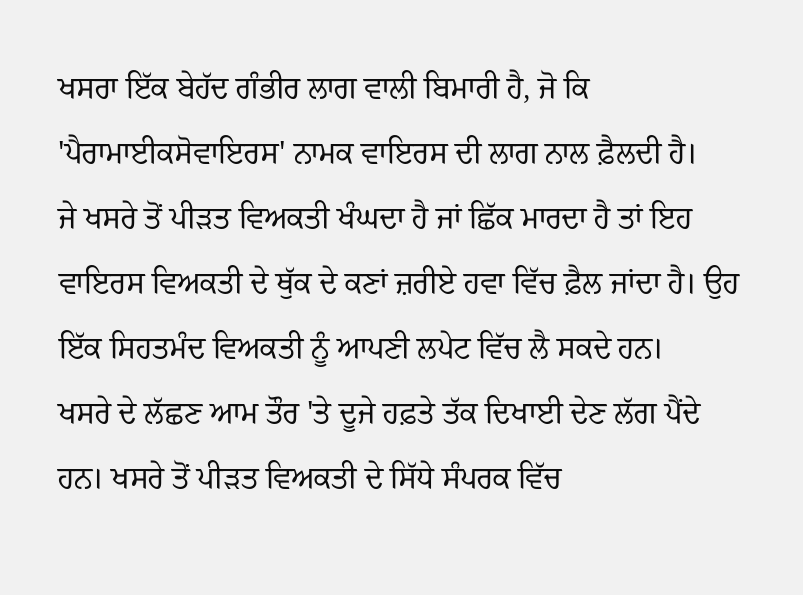ਖਸਰਾ ਇੱਕ ਬੇਹੱਦ ਗੰਭੀਰ ਲਾਗ ਵਾਲੀ ਬਿਮਾਰੀ ਹੈ, ਜੋ ਕਿ 'ਪੈਰਾਮਾਈਕਸੋਵਾਇਰਸ' ਨਾਮਕ ਵਾਇਰਸ ਦੀ ਲਾਗ ਨਾਲ ਫ਼ੈਲਦੀ ਹੈ।
ਜੇ ਖਸਰੇ ਤੋਂ ਪੀੜਤ ਵਿਅਕਤੀ ਖੰਘਦਾ ਹੈ ਜਾਂ ਛਿੱਕ ਮਾਰਦਾ ਹੈ ਤਾਂ ਇਹ ਵਾਇਰਸ ਵਿਅਕਤੀ ਦੇ ਥੁੱਕ ਦੇ ਕਣਾਂ ਜ਼ਰੀਏ ਹਵਾ ਵਿੱਚ ਫ਼ੈਲ ਜਾਂਦਾ ਹੈ। ਉਹ ਇੱਕ ਸਿਹਤਮੰਦ ਵਿਅਕਤੀ ਨੂੰ ਆਪਣੀ ਲਪੇਟ ਵਿੱਚ ਲੈ ਸਕਦੇ ਹਨ।
ਖਸਰੇ ਦੇ ਲੱਛਣ ਆਮ ਤੌਰ 'ਤੇ ਦੂਜੇ ਹਫ਼ਤੇ ਤੱਕ ਦਿਖਾਈ ਦੇਣ ਲੱਗ ਪੈਂਦੇ ਹਨ। ਖਸਰੇ ਤੋਂ ਪੀੜਤ ਵਿਅਕਤੀ ਦੇ ਸਿੱਧੇ ਸੰਪਰਕ ਵਿੱਚ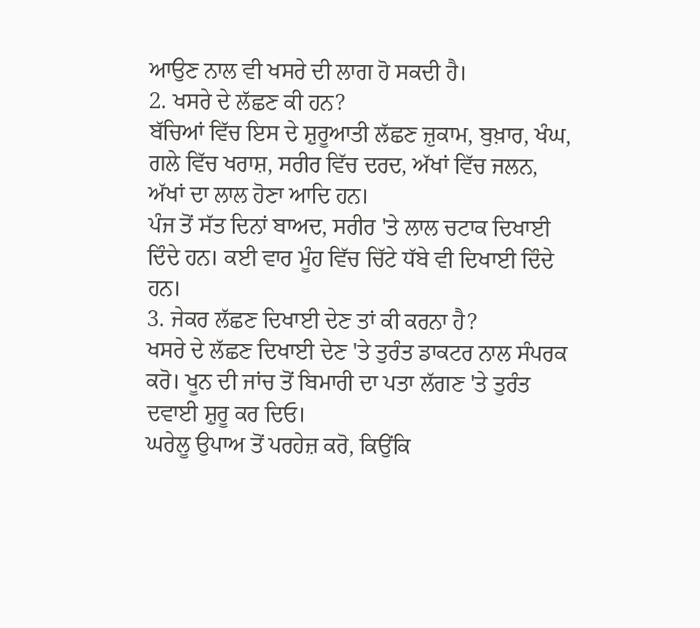ਆਉਣ ਨਾਲ ਵੀ ਖਸਰੇ ਦੀ ਲਾਗ ਹੋ ਸਕਦੀ ਹੈ।
2. ਖਸਰੇ ਦੇ ਲੱਛਣ ਕੀ ਹਨ?
ਬੱਚਿਆਂ ਵਿੱਚ ਇਸ ਦੇ ਸ਼ੁਰੂਆਤੀ ਲੱਛਣ ਜ਼ੁਕਾਮ, ਬੁਖ਼ਾਰ, ਖੰਘ, ਗਲੇ ਵਿੱਚ ਖਰਾਸ਼, ਸਰੀਰ ਵਿੱਚ ਦਰਦ, ਅੱਖਾਂ ਵਿੱਚ ਜਲਨ, ਅੱਖਾਂ ਦਾ ਲਾਲ ਹੋਣਾ ਆਦਿ ਹਨ।
ਪੰਜ ਤੋਂ ਸੱਤ ਦਿਨਾਂ ਬਾਅਦ, ਸਰੀਰ 'ਤੇ ਲਾਲ ਚਟਾਕ ਦਿਖਾਈ ਦਿੰਦੇ ਹਨ। ਕਈ ਵਾਰ ਮੂੰਹ ਵਿੱਚ ਚਿੱਟੇ ਧੱਬੇ ਵੀ ਦਿਖਾਈ ਦਿੰਦੇ ਹਨ।
3. ਜੇਕਰ ਲੱਛਣ ਦਿਖਾਈ ਦੇਣ ਤਾਂ ਕੀ ਕਰਨਾ ਹੈ?
ਖਸਰੇ ਦੇ ਲੱਛਣ ਦਿਖਾਈ ਦੇਣ 'ਤੇ ਤੁਰੰਤ ਡਾਕਟਰ ਨਾਲ ਸੰਪਰਕ ਕਰੋ। ਖੂਨ ਦੀ ਜਾਂਚ ਤੋਂ ਬਿਮਾਰੀ ਦਾ ਪਤਾ ਲੱਗਣ 'ਤੇ ਤੁਰੰਤ ਦਵਾਈ ਸ਼ੁਰੂ ਕਰ ਦਿਓ।
ਘਰੇਲੂ ਉਪਾਅ ਤੋਂ ਪਰਹੇਜ਼ ਕਰੋ, ਕਿਉਂਕਿ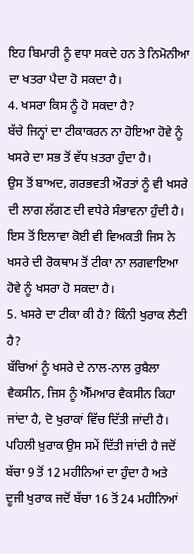ਇਹ ਬਿਮਾਰੀ ਨੂੰ ਵਧਾ ਸਕਦੇ ਹਨ ਤੇ ਨਿਮੋਨੀਆ ਦਾ ਖਤਰਾ ਪੈਦਾ ਹੋ ਸਕਦਾ ਹੈ।
4. ਖਸਰਾ ਕਿਸ ਨੂੰ ਹੋ ਸਕਦਾ ਹੈ?
ਬੱਚੇ ਜਿਨ੍ਹਾਂ ਦਾ ਟੀਕਾਕਰਨ ਨਾ ਹੋਇਆ ਹੋਵੇ ਨੂੰ ਖਸਰੇ ਦਾ ਸਭ ਤੋਂ ਵੱਧ ਖ਼ਤਰਾ ਹੁੰਦਾ ਹੈ।
ਉਸ ਤੋਂ ਬਾਅਦ, ਗਰਭਵਤੀ ਔਰਤਾਂ ਨੂੰ ਵੀ ਖਸਰੇ ਦੀ ਲਾਗ ਲੱਗਣ ਦੀ ਵਧੇਰੇ ਸੰਭਾਵਨਾ ਹੁੰਦੀ ਹੈ।
ਇਸ ਤੋਂ ਇਲਾਵਾ ਕੋਈ ਵੀ ਵਿਅਕਤੀ ਜਿਸ ਨੇ ਖਸਰੇ ਦੀ ਰੋਕਥਾਮ ਤੋਂ ਟੀਕਾ ਨਾ ਲਗਵਾਇਆ ਹੋਵੇ ਨੂੰ ਖਸਰਾ ਹੋ ਸਕਦਾ ਹੈ।
5. ਖਸਰੇ ਦਾ ਟੀਕਾ ਕੀ ਹੈ? ਕਿੰਨੀ ਖੁਰਾਕ ਲੈਣੀ ਹੈ?
ਬੱਚਿਆਂ ਨੂੰ ਖਸਰੇ ਦੇ ਨਾਲ-ਨਾਲ ਰੁਬੈਲਾ ਵੈਕਸੀਨ, ਜਿਸ ਨੂੰ ਐੱਮਆਰ ਵੈਕਸੀਨ ਕਿਹਾ ਜਾਂਦਾ ਹੈ, ਦੋ ਖੁਰਾਕਾਂ ਵਿੱਚ ਦਿੱਤੀ ਜਾਂਦੀ ਹੈ।
ਪਹਿਲੀ ਖ਼ੁਰਾਕ ਉਸ ਸਮੇਂ ਦਿੱਤੀ ਜਾਂਦੀ ਹੈ ਜਦੋਂ ਬੱਚਾ 9 ਤੋਂ 12 ਮਹੀਨਿਆਂ ਦਾ ਹੁੰਦਾ ਹੈ ਅਤੇ ਦੂਜੀ ਖੁਰਾਕ ਜਦੋਂ ਬੱਚਾ 16 ਤੋਂ 24 ਮਹੀਨਿਆਂ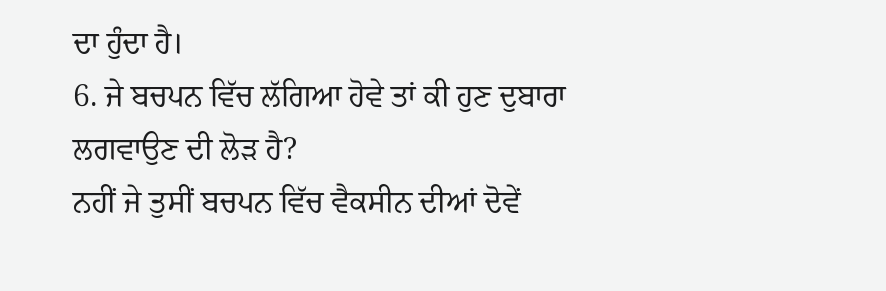ਦਾ ਹੁੰਦਾ ਹੈ।
6. ਜੇ ਬਚਪਨ ਵਿੱਚ ਲੱਗਿਆ ਹੋਵੇ ਤਾਂ ਕੀ ਹੁਣ ਦੁਬਾਰਾ ਲਗਵਾਉਣ ਦੀ ਲੋੜ ਹੈ?
ਨਹੀਂ ਜੇ ਤੁਸੀਂ ਬਚਪਨ ਵਿੱਚ ਵੈਕਸੀਨ ਦੀਆਂ ਦੋਵੇਂ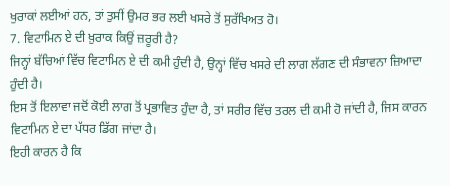ਖੁਰਾਕਾਂ ਲਈਆਂ ਹਨ, ਤਾਂ ਤੁਸੀਂ ਉਮਰ ਭਰ ਲਈ ਖਸਰੇ ਤੋਂ ਸੁਰੱਖਿਅਤ ਹੋ।
7. ਵਿਟਾਮਿਨ ਏ ਦੀ ਖ਼ੁਰਾਕ ਕਿਉਂ ਜ਼ਰੂਰੀ ਹੈ?
ਜਿਨ੍ਹਾਂ ਬੱਚਿਆਂ ਵਿੱਚ ਵਿਟਾਮਿਨ ਏ ਦੀ ਕਮੀ ਹੁੰਦੀ ਹੈ, ਉਨ੍ਹਾਂ ਵਿੱਚ ਖਸਰੇ ਦੀ ਲਾਗ ਲੱਗਣ ਦੀ ਸੰਭਾਵਨਾ ਜ਼ਿਆਦਾ ਹੁੰਦੀ ਹੈ।
ਇਸ ਤੋਂ ਇਲਾਵਾ ਜਦੋਂ ਕੋਈ ਲਾਗ ਤੋਂ ਪ੍ਰਭਾਵਿਤ ਹੁੰਦਾ ਹੈ, ਤਾਂ ਸਰੀਰ ਵਿੱਚ ਤਰਲ ਦੀ ਕਮੀ ਹੋ ਜਾਂਦੀ ਹੈ, ਜਿਸ ਕਾਰਨ ਵਿਟਾਮਿਨ ਏ ਦਾ ਪੱਧਰ ਡਿੱਗ ਜਾਂਦਾ ਹੈ।
ਇਹੀ ਕਾਰਨ ਹੈ ਕਿ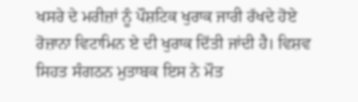ਖਸਰੇ ਦੇ ਮਰੀਜ਼ਾਂ ਨੂੰ ਪੌਸ਼ਟਿਕ ਖੁਰਾਕ ਜਾਰੀ ਰੱਖਦੇ ਹੋਏ ਰੋਜ਼ਾਨਾ ਵਿਟਾਮਿਨ ਏ ਦੀ ਖੁਰਾਕ ਦਿੱਤੀ ਜਾਂਦੀ ਹੈ। ਵਿਸ਼ਵ ਸਿਹਤ ਸੰਗਠਨ ਮੁਤਾਬਕ ਇਸ ਨੇ ਮੌਤ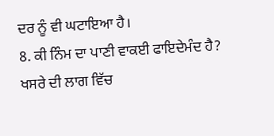ਦਰ ਨੂੰ ਵੀ ਘਟਾਇਆ ਹੈ।
8. ਕੀ ਨਿੰਮ ਦਾ ਪਾਣੀ ਵਾਕਈ ਫਾਇਦੇਮੰਦ ਹੈ?
ਖਸਰੇ ਦੀ ਲਾਗ ਵਿੱਚ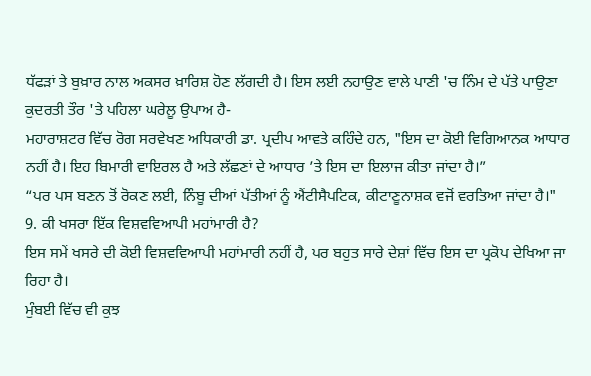ਧੱਫੜਾਂ ਤੇ ਬੁਖ਼ਾਰ ਨਾਲ ਅਕਸਰ ਖ਼ਾਰਿਸ਼ ਹੋਣ ਲੱਗਦੀ ਹੈ। ਇਸ ਲਈ ਨਹਾਉਣ ਵਾਲੇ ਪਾਣੀ 'ਚ ਨਿੰਮ ਦੇ ਪੱਤੇ ਪਾਉਣਾ ਕੁਦਰਤੀ ਤੌਰ 'ਤੇ ਪਹਿਲਾ ਘਰੇਲੂ ਉਪਾਅ ਹੈ-
ਮਹਾਰਾਸ਼ਟਰ ਵਿੱਚ ਰੋਗ ਸਰਵੇਖਣ ਅਧਿਕਾਰੀ ਡਾ. ਪ੍ਰਦੀਪ ਆਵਤੇ ਕਹਿੰਦੇ ਹਨ, "ਇਸ ਦਾ ਕੋਈ ਵਿਗਿਆਨਕ ਆਧਾਰ ਨਹੀਂ ਹੈ। ਇਹ ਬਿਮਾਰੀ ਵਾਇਰਲ ਹੈ ਅਤੇ ਲੱਛਣਾਂ ਦੇ ਆਧਾਰ ’ਤੇ ਇਸ ਦਾ ਇਲਾਜ ਕੀਤਾ ਜਾਂਦਾ ਹੈ।”
“ਪਰ ਪਸ ਬਣਨ ਤੋਂ ਰੋਕਣ ਲਈ, ਨਿੰਬੂ ਦੀਆਂ ਪੱਤੀਆਂ ਨੂੰ ਐਂਟੀਸੈਪਟਿਕ, ਕੀਟਾਣੂਨਾਸ਼ਕ ਵਜੋਂ ਵਰਤਿਆ ਜਾਂਦਾ ਹੈ।"
9. ਕੀ ਖਸਰਾ ਇੱਕ ਵਿਸ਼ਵਵਿਆਪੀ ਮਹਾਂਮਾਰੀ ਹੈ?
ਇਸ ਸਮੇਂ ਖਸਰੇ ਦੀ ਕੋਈ ਵਿਸ਼ਵਵਿਆਪੀ ਮਹਾਂਮਾਰੀ ਨਹੀਂ ਹੈ, ਪਰ ਬਹੁਤ ਸਾਰੇ ਦੇਸ਼ਾਂ ਵਿੱਚ ਇਸ ਦਾ ਪ੍ਰਕੋਪ ਦੇਖਿਆ ਜਾ ਰਿਹਾ ਹੈ।
ਮੁੰਬਈ ਵਿੱਚ ਵੀ ਕੁਝ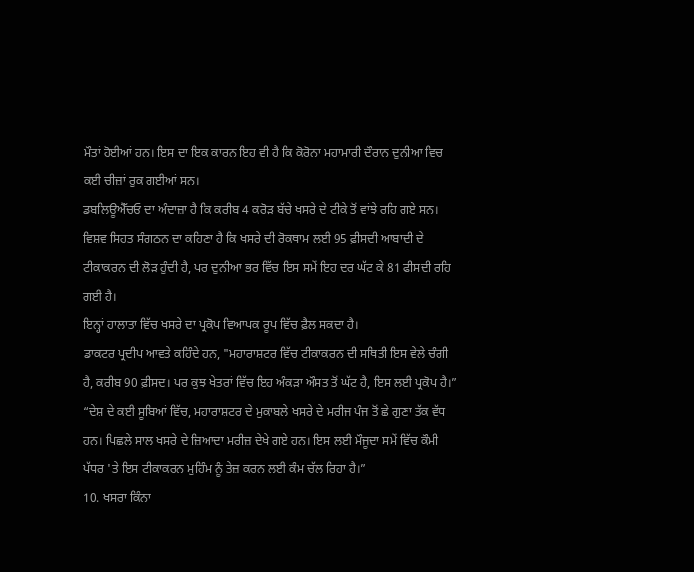ਮੌਤਾਂ ਹੋਈਆਂ ਹਨ। ਇਸ ਦਾ ਇਕ ਕਾਰਨ ਇਹ ਵੀ ਹੈ ਕਿ ਕੋਰੋਨਾ ਮਹਾਮਾਰੀ ਦੌਰਾਨ ਦੁਨੀਆ ਵਿਚ ਕਈ ਚੀਜ਼ਾਂ ਰੁਕ ਗਈਆਂ ਸਨ।
ਡਬਲਿਊਐੱਚਓ ਦਾ ਅੰਦਾਜ਼ਾ ਹੈ ਕਿ ਕਰੀਬ 4 ਕਰੋੜ ਬੱਚੇ ਖਸਰੇ ਦੇ ਟੀਕੇ ਤੋਂ ਵਾਂਝੇ ਰਹਿ ਗਏ ਸਨ।
ਵਿਸ਼ਵ ਸਿਹਤ ਸੰਗਠਨ ਦਾ ਕਹਿਣਾ ਹੈ ਕਿ ਖਸਰੇ ਦੀ ਰੋਕਥਾਮ ਲਈ 95 ਫ਼ੀਸਦੀ ਆਬਾਦੀ ਦੇ ਟੀਕਾਕਰਨ ਦੀ ਲੋੜ ਹੁੰਦੀ ਹੈ, ਪਰ ਦੁਨੀਆ ਭਰ ਵਿੱਚ ਇਸ ਸਮੇਂ ਇਹ ਦਰ ਘੱਟ ਕੇ 81 ਫੀਸਦੀ ਰਹਿ ਗਈ ਹੈ।
ਇਨ੍ਹਾਂ ਹਾਲਾਤਾ ਵਿੱਚ ਖਸਰੇ ਦਾ ਪ੍ਰਕੋਪ ਵਿਆਪਕ ਰੂਪ ਵਿੱਚ ਫ਼ੈਲ ਸਕਦਾ ਹੈ।
ਡਾਕਟਰ ਪ੍ਰਦੀਪ ਆਵਤੇ ਕਹਿੰਦੇ ਹਨ, "ਮਹਾਰਾਸ਼ਟਰ ਵਿੱਚ ਟੀਕਾਕਰਨ ਦੀ ਸਥਿਤੀ ਇਸ ਵੇਲੇ ਚੰਗੀ ਹੈ, ਕਰੀਬ 90 ਫ਼ੀਸਦ। ਪਰ ਕੁਝ ਖੇਤਰਾਂ ਵਿੱਚ ਇਹ ਅੰਕੜਾ ਔਸਤ ਤੋਂ ਘੱਟ ਹੈ, ਇਸ ਲਈ ਪ੍ਰਕੋਪ ਹੈ।”
“ਦੇਸ਼ ਦੇ ਕਈ ਸੂਬਿਆਂ ਵਿੱਚ, ਮਹਾਰਾਸ਼ਟਰ ਦੇ ਮੁਕਾਬਲੇ ਖਸਰੇ ਦੇ ਮਰੀਜ ਪੰਜ ਤੋਂ ਛੇ ਗੁਣਾ ਤੱਕ ਵੱਧ ਹਨ। ਪਿਛਲੇ ਸਾਲ ਖਸਰੇ ਦੇ ਜ਼ਿਆਦਾ ਮਰੀਜ਼ ਦੇਖੇ ਗਏ ਹਨ। ਇਸ ਲਈ ਮੌਜੂਦਾ ਸਮੇਂ ਵਿੱਚ ਕੌਮੀ ਪੱਧਰ 'ਤੇ ਇਸ ਟੀਕਾਕਰਨ ਮੁਹਿੰਮ ਨੂੰ ਤੇਜ਼ ਕਰਨ ਲਈ ਕੰਮ ਚੱਲ ਰਿਹਾ ਹੈ।”
10. ਖਸਰਾ ਕਿੰਨਾ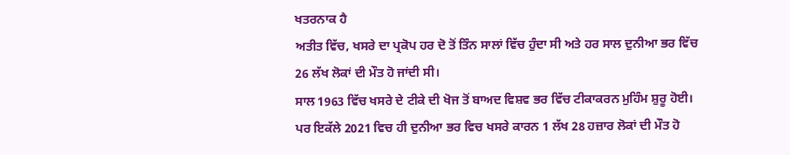ਖਤਰਨਾਕ ਹੈ
ਅਤੀਤ ਵਿੱਚ, ਖਸਰੇ ਦਾ ਪ੍ਰਕੋਪ ਹਰ ਦੋ ਤੋਂ ਤਿੰਨ ਸਾਲਾਂ ਵਿੱਚ ਹੁੰਦਾ ਸੀ ਅਤੇ ਹਰ ਸਾਲ ਦੁਨੀਆ ਭਰ ਵਿੱਚ 26 ਲੱਖ ਲੋਕਾਂ ਦੀ ਮੌਤ ਹੋ ਜਾਂਦੀ ਸੀ।
ਸਾਲ 1963 ਵਿੱਚ ਖਸਰੇ ਦੇ ਟੀਕੇ ਦੀ ਖੋਜ ਤੋਂ ਬਾਅਦ ਵਿਸ਼ਵ ਭਰ ਵਿੱਚ ਟੀਕਾਕਰਨ ਮੁਹਿੰਮ ਸ਼ੁਰੂ ਹੋਈ।
ਪਰ ਇਕੱਲੇ 2021 ਵਿਚ ਹੀ ਦੁਨੀਆ ਭਰ ਵਿਚ ਖਸਰੇ ਕਾਰਨ 1 ਲੱਖ 28 ਹਜ਼ਾਰ ਲੋਕਾਂ ਦੀ ਮੌਤ ਹੋ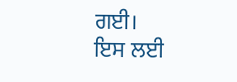ਗਈ।
ਇਸ ਲਈ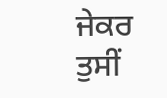ਜੇਕਰ ਤੁਸੀਂ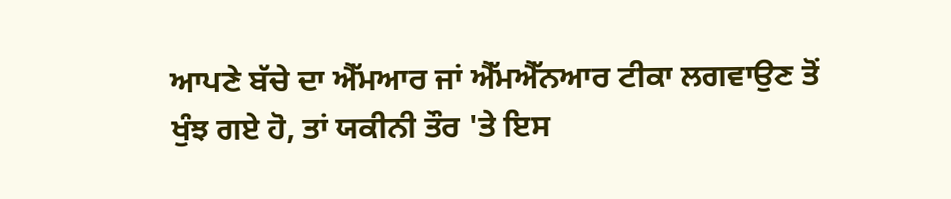ਆਪਣੇ ਬੱਚੇ ਦਾ ਐੱਮਆਰ ਜਾਂ ਐੱਮਐੱਨਆਰ ਟੀਕਾ ਲਗਵਾਉਣ ਤੋਂ ਖੁੰਝ ਗਏ ਹੋ, ਤਾਂ ਯਕੀਨੀ ਤੌਰ 'ਤੇ ਇਸ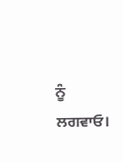ਨੂੰ ਲਗਵਾਓ।